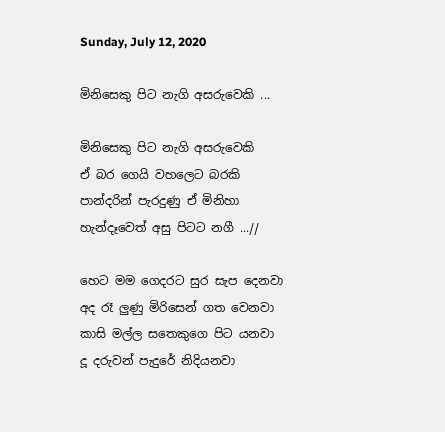Sunday, July 12, 2020

මිනිසෙකු පිට නැගි අසරුවෙකි ...

මිනිසෙකු පිට නැගි අසරුවෙකි
ඒ බර ගෙයි වහලෙට බරකි
පාන්දරින් පැරදුණු ඒ මිනිහා
හැන්දෑවෙත් අසු පිටට නගී ...//

හෙට මම ගෙදරට සුර සැප දෙනවා
අද රෑ ලුණු මිරිසෙන් ගත වෙනවා
කාසි මල්ල සතෙකුගෙ පිට යනවා
දූ දරුවන් පැදුරේ නිදියනවා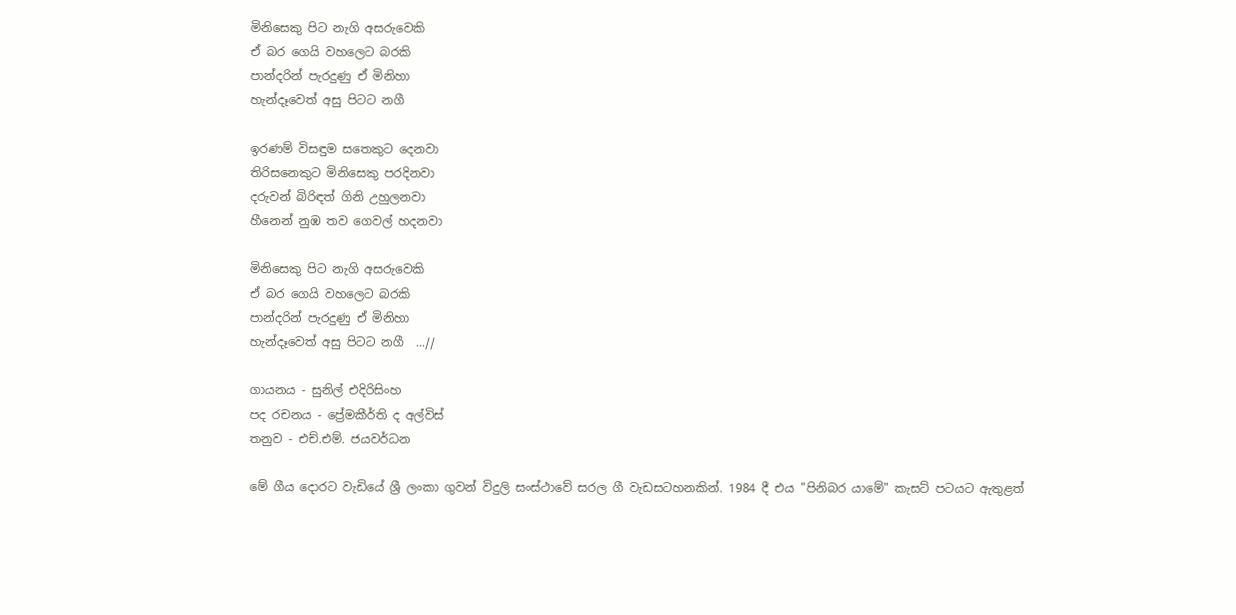මිනිසෙකු පිට නැගි අසරුවෙකි
ඒ බර ගෙයි වහලෙට බරකි
පාන්දරින් පැරදුණු ඒ මිනිහා
හැන්දෑවෙත් අසු පිටට නගී

ඉරණම් විසඳුම සතෙකුට දෙනවා
තිරිසනෙකුට මිනිසෙකු පරදිනවා
දරුවන් බිරිඳත් ගිනි උහුලනවා
හීනෙන් නුඹ තව ගෙවල් හදනවා

මිනිසෙකු පිට නැගි අසරුවෙකි
ඒ බර ගෙයි වහලෙට බරකි
පාන්දරින් පැරදුණු ඒ මිනිහා
හැන්දෑවෙත් අසු පිටට නගී  ...//

ගායනය - සුනිල් එදිරිසිංහ
පද රචනය - ප්‍රේමකීර්ති ද අල්විස්
තනුව - එච්.එම්. ජයවර්ධන

මේ ගීය දොරට වැඩියේ ශ්‍රී ලංකා ගුවන් විදුලි සංස්ථාවේ සරල ගී වැඩසටහනකින්. 1984 දී එය "පිනිබර යාමේ" කැසට් පටයට ඇතුළත්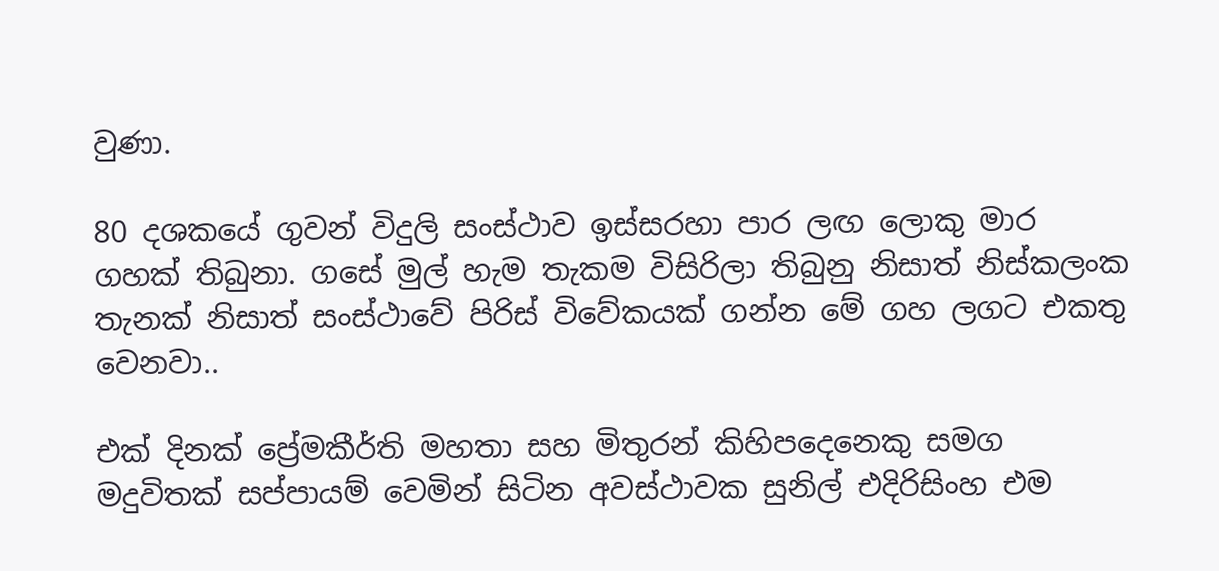වුණා.

80 දශකයේ ගුවන් විදුලි සංස්ථාව ඉස්සරහා පාර ලඟ ලොකු මාර ගහක් තිබුනා. ගසේ මුල් හැම තැකම විසිරිලා තිබුනු නිසාත් නිස්කලංක තැනක් නිසාත් සංස්ථාවේ පිරිස් විවේකයක් ගන්න මේ ගහ ලගට එකතු වෙනවා..

එක් දිනක් ප්‍රේමකීර්ති මහතා සහ මිතුරන් කිහිපදෙනෙකු සමග මදුවිතක් සප්පායම් වෙමින් සිටින අවස්ථාවක සුනිල් එදිරිසිංහ එම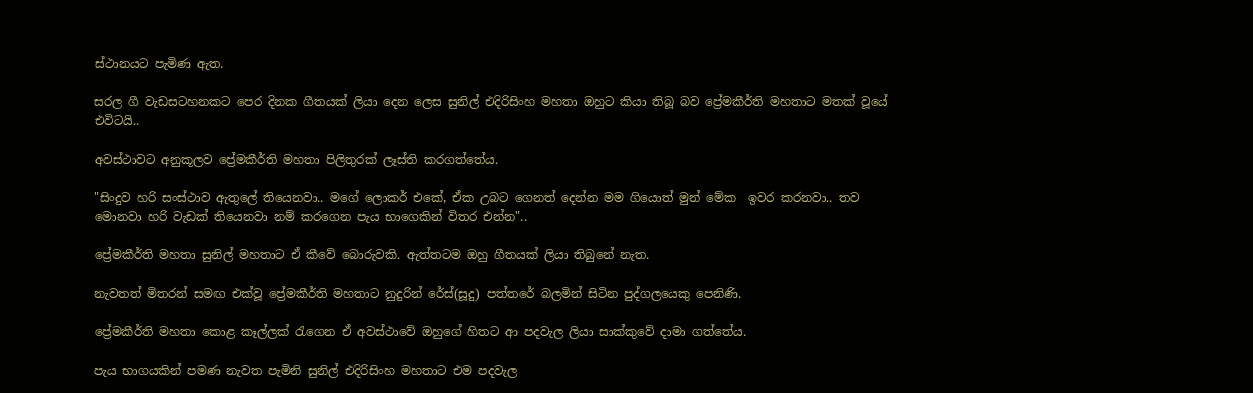ස්ථානයට පැමිණ ඇත.

සරල ගී වැඩසටහනකට පෙර දිනක ගීතයක් ලියා දෙන ලෙස සුනිල් එදිරිසිංහ මහතා ඔහුට කියා තිබූ බව ප්‍රේමකීර්ති මහතාට මතක් වූයේ එවිටයි..

අවස්ථාවට අනුකූලව ප්‍රේමකීර්ති මහතා පිලිතුරක් ලෑස්ති කරගත්තේය.

"සිංදුව හරි සංස්ථාව ඇතුලේ තියෙනවා.. මගේ ලොකර් එකේ, ඒක උබට ගෙනත් දෙන්න මම ගියොත් මුන් මේක  ඉවර කරනවා.. තව මොනවා හරි වැඩක් තියෙනවා නම් කරගෙන පැය භාගෙකින් විතර එන්න"..

ප්‍රේමකීර්ති මහතා සුනිල් මහතාට ඒ කීවේ බොරුවකි. ඇත්තටම ඔහු ගීතයක් ලියා තිබුනේ නැත.

නැවතත් මිතරන් සමඟ එක්වූ ප්‍රේමකීර්ති මහතාට නුදුරින් රේස්(සූදු) පත්තරේ බලමින් සිටින පුද්ගලයෙකු පෙනිණි.

ප්‍රේමකීර්ති මහතා කොළ කෑල්ලක් රැගෙන ඒ අවස්ථාවේ ඔහුගේ හිතට ආ පදවැල ලියා සාක්කුවේ දාමා ගත්තේය.

පැය භාගයකින් පමණ නැවත පැමිනි සුනිල් එදිරිසිංහ මහතාට එම පදවැල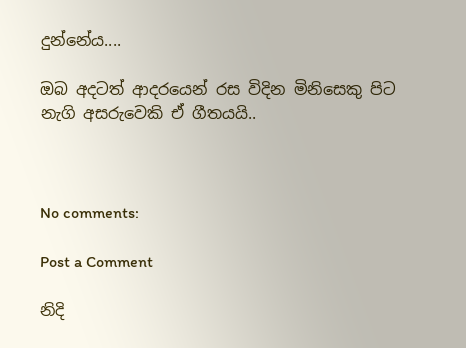දුන්නේය....

ඔබ අදටත් ආදරයෙන් රස විදින මිනිසෙකු පිට නැගි අසරුවෙකි ඒ ගීතයයි..



No comments:

Post a Comment

නිදි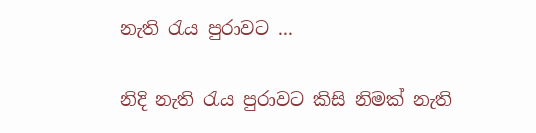නැති රැය පුරාවට ...

නිදි නැති රැය පුරාවට කිසි නිමක් නැති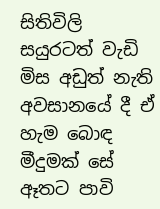සිතිවිලි සයුරටත් වැඩි මිස අඩුත් නැති අවසානයේ දී ඒ හැම බොඳ මීදුමක් සේ ඈතට පාවි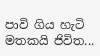පාවි ගිය හැටි මතකයි ජිවිත...